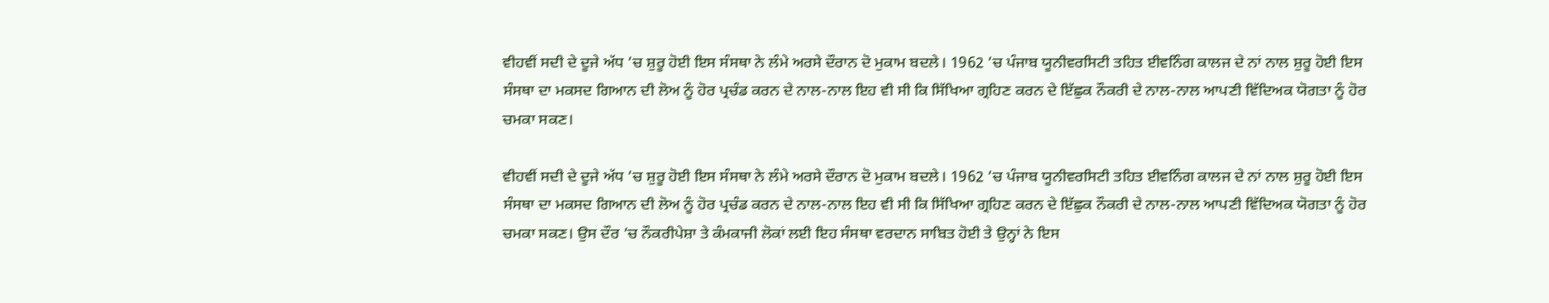ਵੀਹਵੀਂ ਸਦੀ ਦੇ ਦੂਜੇ ਅੱਧ ’ਚ ਸ਼ੁਰੂ ਹੋਈ ਇਸ ਸੰਸਥਾ ਨੇ ਲੰਮੇ ਅਰਸੇ ਦੌਰਾਨ ਦੋ ਮੁਕਾਮ ਬਦਲੇ। 1962 ’ਚ ਪੰਜਾਬ ਯੂਨੀਵਰਸਿਟੀ ਤਹਿਤ ਈਵਨਿੰਗ ਕਾਲਜ ਦੇ ਨਾਂ ਨਾਲ ਸ਼ੁਰੂ ਹੋਈ ਇਸ ਸੰਸਥਾ ਦਾ ਮਕਸਦ ਗਿਆਨ ਦੀ ਲੋਅ ਨੂੰ ਹੋਰ ਪ੍ਰਚੰਡ ਕਰਨ ਦੇ ਨਾਲ-ਨਾਲ ਇਹ ਵੀ ਸੀ ਕਿ ਸਿੱਖਿਆ ਗ੍ਰਹਿਣ ਕਰਨ ਦੇ ਇੱਛੁਕ ਨੌਕਰੀ ਦੇ ਨਾਲ-ਨਾਲ ਆਪਣੀ ਵਿੱਦਿਅਕ ਯੋਗਤਾ ਨੂੰ ਹੋਰ ਚਮਕਾ ਸਕਣ।

ਵੀਹਵੀਂ ਸਦੀ ਦੇ ਦੂਜੇ ਅੱਧ ’ਚ ਸ਼ੁਰੂ ਹੋਈ ਇਸ ਸੰਸਥਾ ਨੇ ਲੰਮੇ ਅਰਸੇ ਦੌਰਾਨ ਦੋ ਮੁਕਾਮ ਬਦਲੇ। 1962 ’ਚ ਪੰਜਾਬ ਯੂਨੀਵਰਸਿਟੀ ਤਹਿਤ ਈਵਨਿੰਗ ਕਾਲਜ ਦੇ ਨਾਂ ਨਾਲ ਸ਼ੁਰੂ ਹੋਈ ਇਸ ਸੰਸਥਾ ਦਾ ਮਕਸਦ ਗਿਆਨ ਦੀ ਲੋਅ ਨੂੰ ਹੋਰ ਪ੍ਰਚੰਡ ਕਰਨ ਦੇ ਨਾਲ-ਨਾਲ ਇਹ ਵੀ ਸੀ ਕਿ ਸਿੱਖਿਆ ਗ੍ਰਹਿਣ ਕਰਨ ਦੇ ਇੱਛੁਕ ਨੌਕਰੀ ਦੇ ਨਾਲ-ਨਾਲ ਆਪਣੀ ਵਿੱਦਿਅਕ ਯੋਗਤਾ ਨੂੰ ਹੋਰ ਚਮਕਾ ਸਕਣ। ਉਸ ਦੌਰ ’ਚ ਨੌਕਰੀਪੇਸ਼ਾ ਤੇ ਕੰਮਕਾਜੀ ਲੋਕਾਂ ਲਈ ਇਹ ਸੰਸਥਾ ਵਰਦਾਨ ਸਾਬਿਤ ਹੋਈ ਤੇ ਉਨ੍ਹਾਂ ਨੇ ਇਸ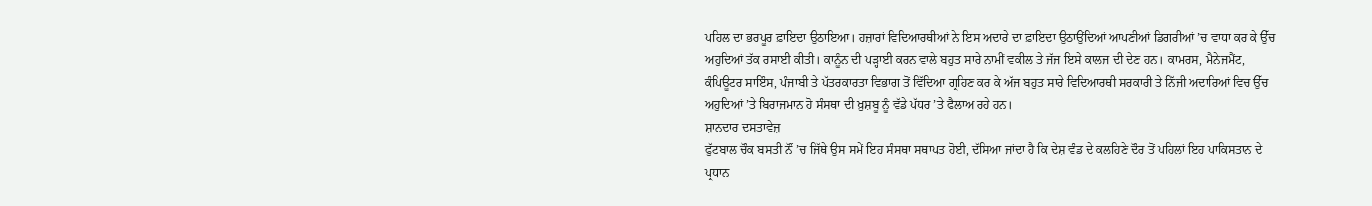ਪਹਿਲ ਦਾ ਭਰਪੂਰ ਫ਼ਾਇਦਾ ਉਠਾਇਆ। ਹਜ਼ਾਰਾਂ ਵਿਦਿਆਰਥੀਆਂ ਨੇ ਇਸ ਅਦਾਰੇ ਦਾ ਫ਼ਾਇਦਾ ਉਠਾਉਂਦਿਆਂ ਆਪਣੀਆਂ ਡਿਗਰੀਆਂ ’ਚ ਵਾਧਾ ਕਰ ਕੇ ਉੱਚ ਅਹੁਦਿਆਂ ਤੱਕ ਰਸਾਈ ਕੀਤੀ। ਕਾਨੂੰਨ ਦੀ ਪੜ੍ਹਾਈ ਕਰਨ ਵਾਲੇ ਬਹੁਤ ਸਾਰੇ ਨਾਮੀਂ ਵਕੀਲ ਤੇ ਜੱਜ ਇਸੇ ਕਾਲਜ ਦੀ ਦੇਣ ਹਨ। ਕਾਮਰਸ, ਮੈਨੇਜਮੈਂਟ, ਕੰਪਿਊਟਰ ਸਾਇੰਸ, ਪੰਜਾਬੀ ਤੇ ਪੱਤਰਕਾਰਤਾ ਵਿਭਾਗ ਤੋਂ ਵਿੱਦਿਆ ਗ੍ਰਹਿਣ ਕਰ ਕੇ ਅੱਜ ਬਹੁਤ ਸਾਰੇ ਵਿਦਿਆਰਥੀ ਸਰਕਾਰੀ ਤੇ ਨਿੱਜੀ ਅਦਾਰਿਆਂ ਵਿਚ ਉੱਚ ਅਹੁਦਿਆਂ ’ਤੇ ਬਿਰਾਜਮਾਨ ਹੋ ਸੰਸਥਾ ਦੀ ਖ਼ੁਸ਼ਬੂ ਨੂੰ ਵੱਡੇ ਪੱਧਰ ’ਤੇ ਫੈਲਾਅ ਰਹੇ ਹਨ।
ਸ਼ਾਨਦਾਰ ਦਸਤਾਵੇਜ਼
ਫੁੱਟਬਾਲ ਚੌਕ ਬਸਤੀ ਨੌਂ ’ਚ ਜਿੱਥੇ ਉਸ ਸਮੇਂ ਇਹ ਸੰਸਥਾ ਸਥਾਪਤ ਹੋਈ, ਦੱਸਿਆ ਜਾਂਦਾ ਹੈ ਕਿ ਦੇਸ਼ ਵੰਡ ਦੇ ਕਲਹਿਣੇ ਦੌਰ ਤੋਂ ਪਹਿਲਾਂ ਇਹ ਪਾਕਿਸਤਾਨ ਦੇ ਪ੍ਰਧਾਨ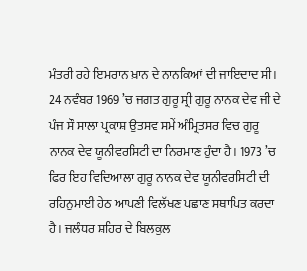ਮੰਤਰੀ ਰਹੇ ਇਮਰਾਨ ਖ਼ਾਨ ਦੇ ਨਾਨਕਿਆਂ ਦੀ ਜਾਇਦਾਦ ਸੀ। 24 ਨਵੰਬਰ 1969 ’ਚ ਜਗਤ ਗੁਰੂ ਸ੍ਰੀ ਗੁਰੂ ਨਾਨਕ ਦੇਵ ਜੀ ਦੇ ਪੰਜ ਸੌ ਸਾਲਾ ਪ੍ਰਕਾਸ਼ ਉਤਸਵ ਸਮੇਂ ਅੰਮ੍ਰਿਤਸਰ ਵਿਚ ਗੁਰੂ ਨਾਨਕ ਦੇਵ ਯੂਨੀਵਰਸਿਟੀ ਦਾ ਨਿਰਮਾਣ ਹੁੰਦਾ ਹੈ। 1973 ’ਚ ਫਿਰ ਇਹ ਵਿਦਿਆਲਾ ਗੁਰੂ ਨਾਨਕ ਦੇਵ ਯੂਨੀਵਰਸਿਟੀ ਦੀ ਰਹਿਨੁਮਾਈ ਹੇਠ ਆਪਣੀ ਵਿਲੱਖਣ ਪਛਾਣ ਸਥਾਪਿਤ ਕਰਦਾ ਹੈ। ਜਲੰਧਰ ਸ਼ਹਿਰ ਦੇ ਬਿਲਕੁਲ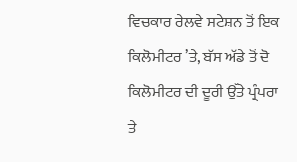ਵਿਚਕਾਰ ਰੇਲਵੇ ਸਟੇਸ਼ਨ ਤੋਂ ਇਕ ਕਿਲੋਮੀਟਰ ’ਤੇ, ਬੱਸ ਅੱਡੇ ਤੋਂ ਦੋ ਕਿਲੋਮੀਟਰ ਦੀ ਦੂਰੀ ਉੱਤੇ ਪ੍ਰੰਪਰਾ ਤੇ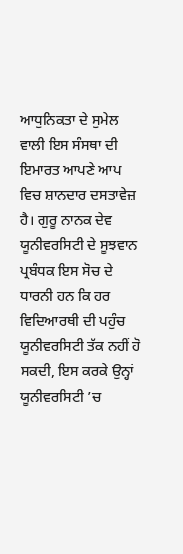ਆਧੁਨਿਕਤਾ ਦੇ ਸੁਮੇਲ ਵਾਲੀ ਇਸ ਸੰਸਥਾ ਦੀ ਇਮਾਰਤ ਆਪਣੇ ਆਪ ਵਿਚ ਸ਼ਾਨਦਾਰ ਦਸਤਾਵੇਜ਼ ਹੈ। ਗੁਰੂ ਨਾਨਕ ਦੇਵ ਯੂਨੀਵਰਸਿਟੀ ਦੇ ਸੂਝਵਾਨ ਪ੍ਰਬੰਧਕ ਇਸ ਸੋਚ ਦੇ ਧਾਰਨੀ ਹਨ ਕਿ ਹਰ ਵਿਦਿਆਰਥੀ ਦੀ ਪਹੁੰਚ ਯੂਨੀਵਰਸਿਟੀ ਤੱਕ ਨਹੀਂ ਹੋ ਸਕਦੀ, ਇਸ ਕਰਕੇ ਉਨ੍ਹਾਂ ਯੂਨੀਵਰਸਿਟੀ ’ਚ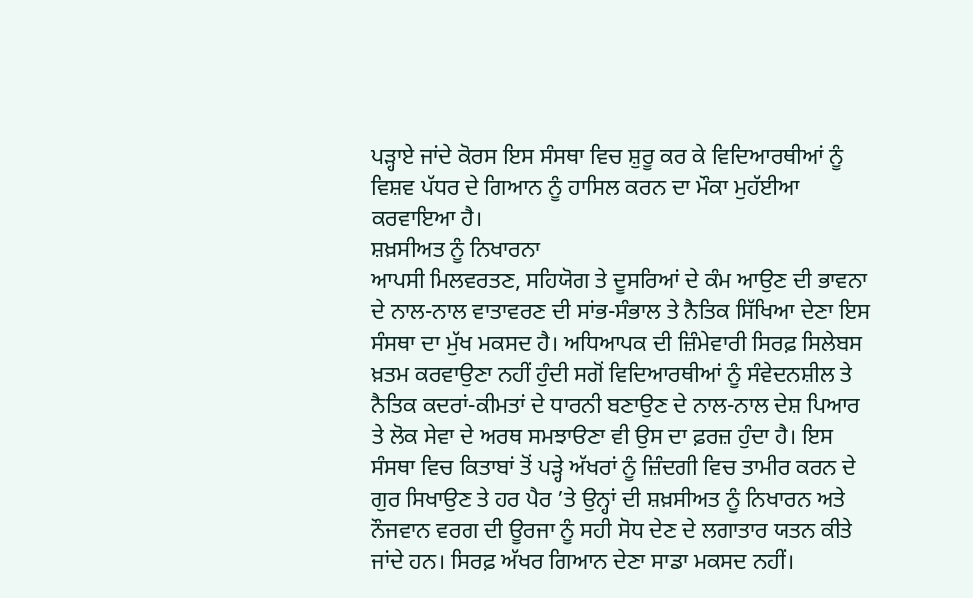ਪੜ੍ਹਾਏ ਜਾਂਦੇ ਕੋਰਸ ਇਸ ਸੰਸਥਾ ਵਿਚ ਸ਼ੁਰੂ ਕਰ ਕੇ ਵਿਦਿਆਰਥੀਆਂ ਨੂੰ ਵਿਸ਼ਵ ਪੱਧਰ ਦੇ ਗਿਆਨ ਨੂੰ ਹਾਸਿਲ ਕਰਨ ਦਾ ਮੌਕਾ ਮੁਹੱਈਆ ਕਰਵਾਇਆ ਹੈ।
ਸ਼ਖ਼ਸੀਅਤ ਨੂੰ ਨਿਖਾਰਨਾ
ਆਪਸੀ ਮਿਲਵਰਤਣ, ਸਹਿਯੋਗ ਤੇ ਦੂਸਰਿਆਂ ਦੇ ਕੰਮ ਆਉਣ ਦੀ ਭਾਵਨਾ ਦੇ ਨਾਲ-ਨਾਲ ਵਾਤਾਵਰਣ ਦੀ ਸਾਂਭ-ਸੰਭਾਲ ਤੇ ਨੈਤਿਕ ਸਿੱਖਿਆ ਦੇਣਾ ਇਸ ਸੰਸਥਾ ਦਾ ਮੁੱਖ ਮਕਸਦ ਹੈ। ਅਧਿਆਪਕ ਦੀ ਜ਼ਿੰਮੇਵਾਰੀ ਸਿਰਫ਼ ਸਿਲੇਬਸ ਖ਼ਤਮ ਕਰਵਾਉਣਾ ਨਹੀਂ ਹੁੰਦੀ ਸਗੋਂ ਵਿਦਿਆਰਥੀਆਂ ਨੂੰ ਸੰਵੇਦਨਸ਼ੀਲ ਤੇ ਨੈਤਿਕ ਕਦਰਾਂ-ਕੀਮਤਾਂ ਦੇ ਧਾਰਨੀ ਬਣਾਉਣ ਦੇ ਨਾਲ-ਨਾਲ ਦੇਸ਼ ਪਿਆਰ ਤੇ ਲੋਕ ਸੇਵਾ ਦੇ ਅਰਥ ਸਮਝਾੳਣਾ ਵੀ ਉਸ ਦਾ ਫ਼ਰਜ਼ ਹੁੰਦਾ ਹੈ। ਇਸ ਸੰਸਥਾ ਵਿਚ ਕਿਤਾਬਾਂ ਤੋਂ ਪੜ੍ਹੇ ਅੱਖਰਾਂ ਨੂੰ ਜ਼ਿੰਦਗੀ ਵਿਚ ਤਾਮੀਰ ਕਰਨ ਦੇ ਗੁਰ ਸਿਖਾਉਣ ਤੇ ਹਰ ਪੈਰ ’ਤੇ ਉਨ੍ਹਾਂ ਦੀ ਸ਼ਖ਼ਸੀਅਤ ਨੂੰ ਨਿਖਾਰਨ ਅਤੇ ਨੌਜਵਾਨ ਵਰਗ ਦੀ ਊਰਜਾ ਨੂੰ ਸਹੀ ਸੋਧ ਦੇਣ ਦੇ ਲਗਾਤਾਰ ਯਤਨ ਕੀਤੇ ਜਾਂਦੇ ਹਨ। ਸਿਰਫ਼ ਅੱਖਰ ਗਿਆਨ ਦੇਣਾ ਸਾਡਾ ਮਕਸਦ ਨਹੀਂ।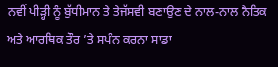ਨਵੀਂ ਪੀੜ੍ਹੀ ਨੂੰ ਬੁੱਧੀਮਾਨ ਤੇ ਤੇਜੱਸਵੀ ਬਣਾਉਣ ਦੇ ਨਾਲ-ਨਾਲ ਨੈਤਿਕ ਅਤੇ ਆਰਥਿਕ ਤੌਰ ’ਤੇ ਸਪੰਨ ਕਰਨਾ ਸਾਡਾ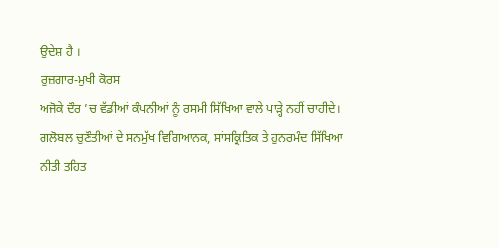ਉਦੇਸ਼ ਹੈ ।
ਰੁਜ਼ਗਾਰ-ਮੁਖੀ ਕੋਰਸ
ਅਜੋਕੇ ਦੌਰ ’ਚ ਵੱਡੀਆਂ ਕੰਪਨੀਆਂ ਨੂੰ ਰਸਮੀ ਸਿੱਖਿਆ ਵਾਲੇ ਪਾੜ੍ਹੇ ਨਹੀਂ ਚਾਹੀਦੇ। ਗਲੋਬਲ ਚੁਣੌਤੀਆਂ ਦੇ ਸਨਮੁੱਖ ਵਿਗਿਆਨਕ, ਸਾਂਸਕ੍ਰਿਤਿਕ ਤੇ ਹੁਨਰਮੰਦ ਸਿੱਖਿਆ ਨੀਤੀ ਤਹਿਤ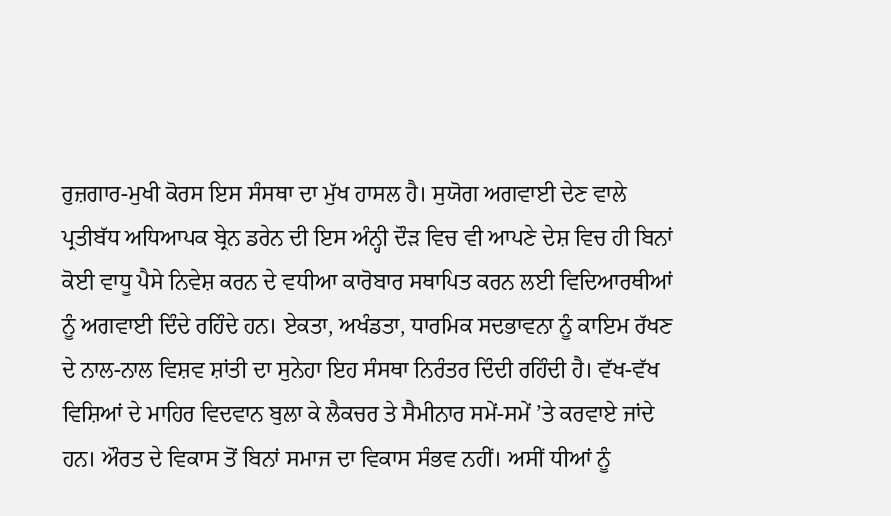ਰੁਜ਼ਗਾਰ-ਮੁਖੀ ਕੋਰਸ ਇਸ ਸੰਸਥਾ ਦਾ ਮੁੱਖ ਹਾਸਲ ਹੈ। ਸੁਯੋਗ ਅਗਵਾਈ ਦੇਣ ਵਾਲੇ ਪ੍ਰਤੀਬੱਧ ਅਧਿਆਪਕ ਬ੍ਰੇਨ ਡਰੇਨ ਦੀ ਇਸ ਅੰਨ੍ਹੀ ਦੌੜ ਵਿਚ ਵੀ ਆਪਣੇ ਦੇਸ਼ ਵਿਚ ਹੀ ਬਿਨਾਂ ਕੋਈ ਵਾਧੂ ਪੈਸੇ ਨਿਵੇਸ਼ ਕਰਨ ਦੇ ਵਧੀਆ ਕਾਰੋਬਾਰ ਸਥਾਪਿਤ ਕਰਨ ਲਈ ਵਿਦਿਆਰਥੀਆਂ ਨੂੰ ਅਗਵਾਈ ਦਿੰਦੇ ਰਹਿੰਦੇ ਹਨ। ਏਕਤਾ, ਅਖੰਡਤਾ, ਧਾਰਮਿਕ ਸਦਭਾਵਨਾ ਨੂੰ ਕਾਇਮ ਰੱਖਣ ਦੇ ਨਾਲ-ਨਾਲ ਵਿਸ਼ਵ ਸ਼ਾਂਤੀ ਦਾ ਸੁਨੇਹਾ ਇਹ ਸੰਸਥਾ ਨਿਰੰਤਰ ਦਿੰਦੀ ਰਹਿੰਦੀ ਹੈ। ਵੱਖ-ਵੱਖ ਵਿਸ਼ਿਆਂ ਦੇ ਮਾਹਿਰ ਵਿਦਵਾਨ ਬੁਲਾ ਕੇ ਲੈਕਚਰ ਤੇ ਸੈਮੀਨਾਰ ਸਮੇਂ-ਸਮੇਂ ’ਤੇ ਕਰਵਾਏ ਜਾਂਦੇ ਹਨ। ਔਰਤ ਦੇ ਵਿਕਾਸ ਤੋਂ ਬਿਨਾਂ ਸਮਾਜ ਦਾ ਵਿਕਾਸ ਸੰਭਵ ਨਹੀਂ। ਅਸੀਂ ਧੀਆਂ ਨੂੰ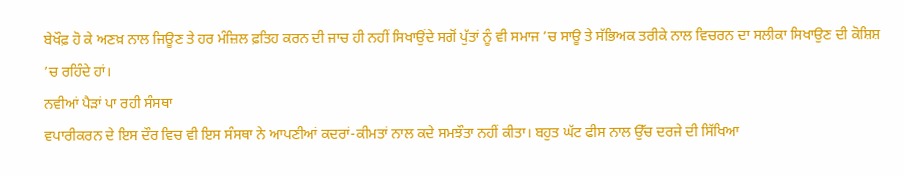ਬੇਖੌਫ਼ ਹੋ ਕੇ ਅਣਖ਼ ਨਾਲ ਜਿਊਣ ਤੇ ਹਰ ਮੰਜ਼ਿਲ ਫ਼ਤਿਹ ਕਰਨ ਦੀ ਜਾਚ ਹੀ ਨਹੀਂ ਸਿਖਾਉਂਦੇ ਸਗੋਂ ਪੁੱਤਾਂ ਨੂੰ ਵੀ ਸਮਾਜ ’ਚ ਸਾਊ ਤੇ ਸੱਭਿਅਕ ਤਰੀਕੇ ਨਾਲ ਵਿਚਰਨ ਦਾ ਸਲੀਕਾ ਸਿਖਾਉਣ ਦੀ ਕੋਸ਼ਿਸ਼ ’ਚ ਰਹਿੰਦੇ ਹਾਂ।
ਨਵੀਆਂ ਪੈੜਾਂ ਪਾ ਰਹੀ ਸੰਸਥਾ
ਵਪਾਰੀਕਰਨ ਦੇ ਇਸ ਦੌਰ ਵਿਚ ਵੀ ਇਸ ਸੰਸਥਾ ਨੇ ਆਪਣੀਆਂ ਕਦਰਾਂ-ਕੀਮਤਾਂ ਨਾਲ ਕਦੇ ਸਮਝੌਤਾ ਨਹੀਂ ਕੀਤਾ। ਬਹੁਤ ਘੱਟ ਫੀਸ ਨਾਲ ਉੱਚ ਦਰਜੇ ਦੀ ਸਿੱਖਿਆ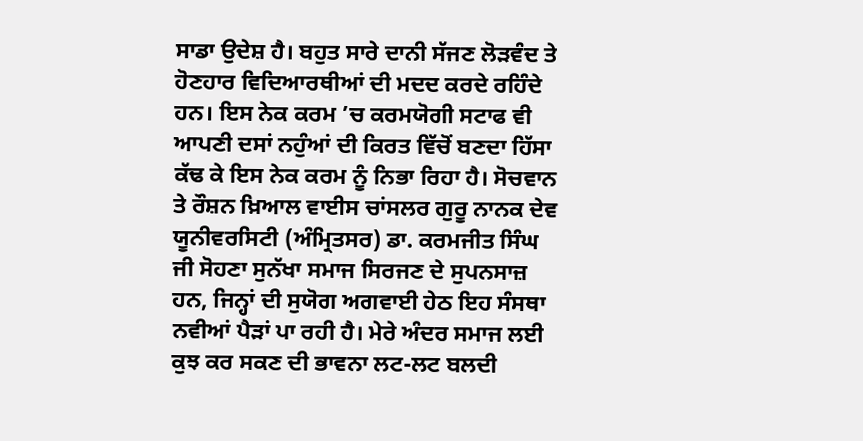ਸਾਡਾ ਉਦੇਸ਼ ਹੈ। ਬਹੁਤ ਸਾਰੇ ਦਾਨੀ ਸੱਜਣ ਲੋੜਵੰਦ ਤੇ ਹੋਣਹਾਰ ਵਿਦਿਆਰਥੀਆਂ ਦੀ ਮਦਦ ਕਰਦੇ ਰਹਿੰਦੇ ਹਨ। ਇਸ ਨੇਕ ਕਰਮ ’ਚ ਕਰਮਯੋਗੀ ਸਟਾਫ ਵੀ ਆਪਣੀ ਦਸਾਂ ਨਹੁੰਆਂ ਦੀ ਕਿਰਤ ਵਿੱਚੋਂ ਬਣਦਾ ਹਿੱਸਾ ਕੱਢ ਕੇ ਇਸ ਨੇਕ ਕਰਮ ਨੂੰ ਨਿਭਾ ਰਿਹਾ ਹੈ। ਸੋਚਵਾਨ ਤੇ ਰੌਸ਼ਨ ਖ਼ਿਆਲ ਵਾਈਸ ਚਾਂਸਲਰ ਗੁਰੂ ਨਾਨਕ ਦੇਵ ਯੂਨੀਵਰਸਿਟੀ (ਅੰਮ੍ਰਿਤਸਰ) ਡਾ. ਕਰਮਜੀਤ ਸਿੰਘ ਜੀ ਸੋਹਣਾ ਸੁਨੱਖਾ ਸਮਾਜ ਸਿਰਜਣ ਦੇ ਸੁਪਨਸਾਜ਼ ਹਨ, ਜਿਨ੍ਹਾਂ ਦੀ ਸੁਯੋਗ ਅਗਵਾਈ ਹੇਠ ਇਹ ਸੰਸਥਾ ਨਵੀਆਂ ਪੈੜਾਂ ਪਾ ਰਹੀ ਹੈ। ਮੇਰੇ ਅੰਦਰ ਸਮਾਜ ਲਈ ਕੁਝ ਕਰ ਸਕਣ ਦੀ ਭਾਵਨਾ ਲਟ-ਲਟ ਬਲਦੀ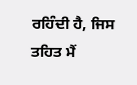ਰਹਿੰਦੀ ਹੈ, ਜਿਸ ਤਹਿਤ ਮੈਂ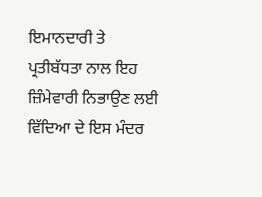ਇਮਾਨਦਾਰੀ ਤੇ ਪ੍ਰਤੀਬੱਧਤਾ ਨਾਲ ਇਹ ਜ਼ਿੰਮੇਵਾਰੀ ਨਿਭਾਉਣ ਲਈ ਵਿੱਦਿਆ ਦੇ ਇਸ ਮੰਦਰ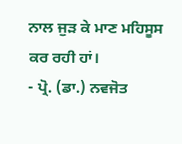ਨਾਲ ਜੁੜ ਕੇ ਮਾਣ ਮਹਿਸੂਸ ਕਰ ਰਹੀ ਹਾਂ।
- ਪ੍ਰੋ. (ਡਾ.) ਨਵਜੋਤ